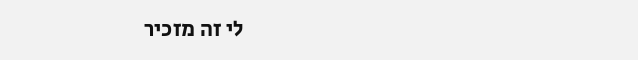לי זה מזכיר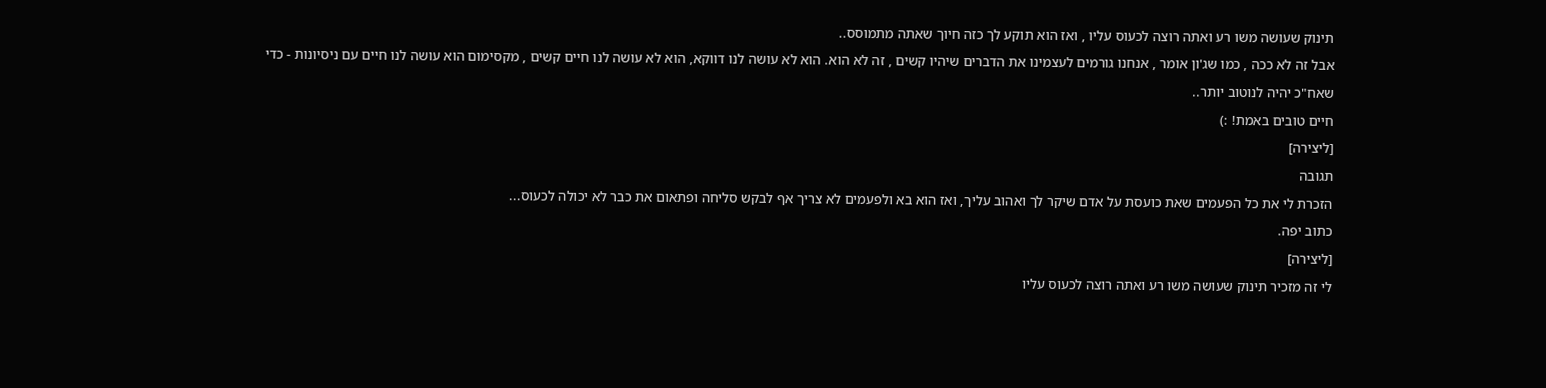תינוק שעושה משו רע ואתה רוצה לכעוס עליו , ואז הוא תוקע לך כזה חיוך שאתה מתמוסס..
אבל זה לא ככה , כמו שג'ון אומר , אנחנו גורמים לעצמינו את הדברים שיהיו קשים , זה לא הוא. הוא לא עושה לנו דווקא, הוא לא עושה לנו חיים קשים , מקסימום הוא עושה לנו חיים עם ניסיונות - כדי שאח"כ יהיה לנוטוב יותר..
חיים טובים באמת! :)
[ליצירה]
תגובה
הזכרת לי את כל הפעמים שאת כועסת על אדם שיקר לך ואהוב עליך, ואז הוא בא ולפעמים לא צריך אף לבקש סליחה ופתאום את כבר לא יכולה לכעוס...
כתוב יפה.
[ליצירה]
לי זה מזכיר תינוק שעושה משו רע ואתה רוצה לכעוס עליו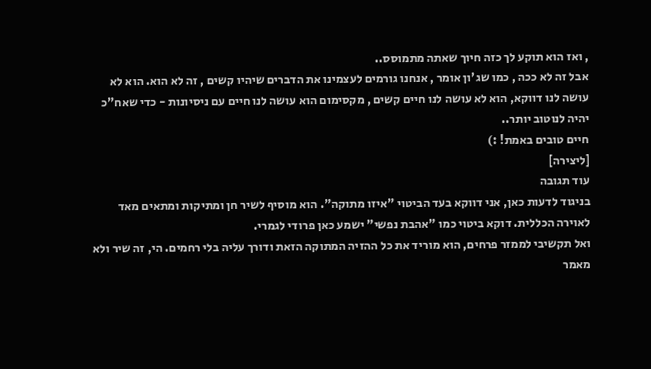, ואז הוא תוקע לך כזה חיוך שאתה מתמוסס..
אבל זה לא ככה , כמו שג'ון אומר , אנחנו גורמים לעצמינו את הדברים שיהיו קשים , זה לא הוא. הוא לא עושה לנו דווקא, הוא לא עושה לנו חיים קשים , מקסימום הוא עושה לנו חיים עם ניסיונות - כדי שאח"כ יהיה לנוטוב יותר..
חיים טובים באמת! :)
[ליצירה]
עוד תגובה
בניגוד לדעות כאן, אני דווקא בעד הביטוי "איזו מתוקה". הוא מוסיף לשיר חן ומתיקות ומתאים מאד לאוירה הכללית. דוקא ביטוי כמו "אהבת נפשי" ישמע כאן פרודי לגמרי.
ואל תקשיבי לממזר פרחים, הוא מוריד את כל ההזיה המתוקה הזאת ודורך עליה בלי רחמים. הי, זה שיר ולא מאמר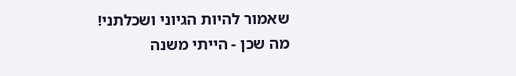שאמור להיות הגיוני ושכלתני!
מה שכן - הייתי משנה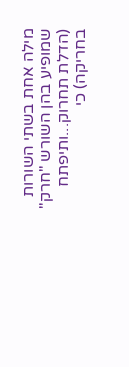מילה אחת בשתי השורות שמופיע בהן השורש "חרק" (הדלת תחרוק...ותיפתח בחריקה) כי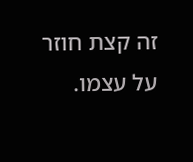זה קצת חוזר על עצמו.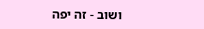ושוב - זה יפה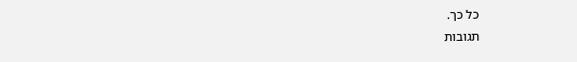כל כך.
תגובות